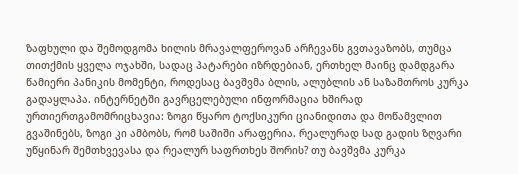ზაფხული და შემოდგომა ხილის მრავალფეროვან არჩევანს გვთავაზობს, თუმცა თითქმის ყველა ოჯახში, სადაც პატარები იზრდებიან, ერთხელ მაინც დამდგარა წამიერი პანიკის მომენტი, როდესაც ბავშვმა ბლის, ალუბლის ან საზამთროს კურკა გადაყლაპა. ინტერნეტში გავრცელებული ინფორმაცია ხშირად ურთიერთგამომრიცხავია: ზოგი წყარო ტოქსიკური ციანიდითა და მოწამვლით გვაშინებს, ზოგი კი ამბობს, რომ საშიში არაფერია. რეალურად სად გადის ზღვარი უწყინარ შემთხვევასა და რეალურ საფრთხეს შორის? თუ ბავშვმა კურკა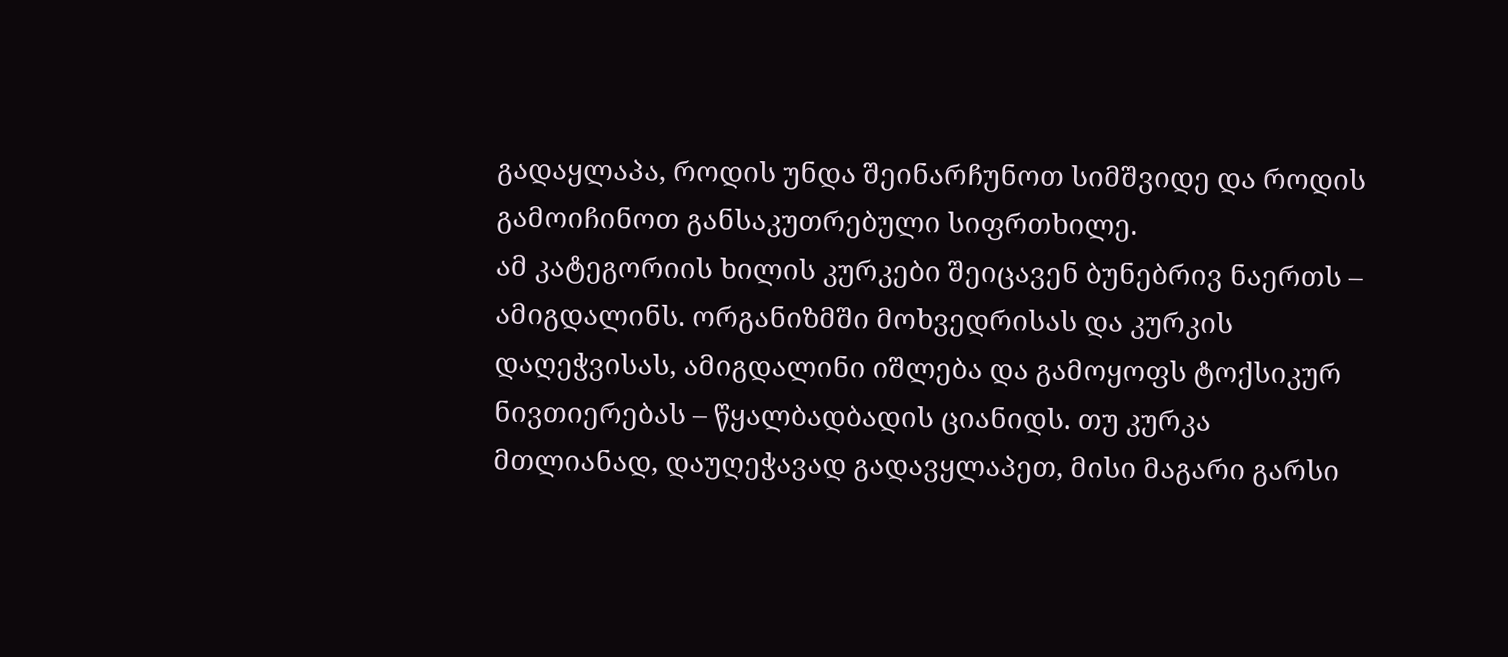გადაყლაპა, როდის უნდა შეინარჩუნოთ სიმშვიდე და როდის გამოიჩინოთ განსაკუთრებული სიფრთხილე.
ამ კატეგორიის ხილის კურკები შეიცავენ ბუნებრივ ნაერთს – ამიგდალინს. ორგანიზმში მოხვედრისას და კურკის დაღეჭვისას, ამიგდალინი იშლება და გამოყოფს ტოქსიკურ ნივთიერებას – წყალბადბადის ციანიდს. თუ კურკა მთლიანად, დაუღეჭავად გადავყლაპეთ, მისი მაგარი გარსი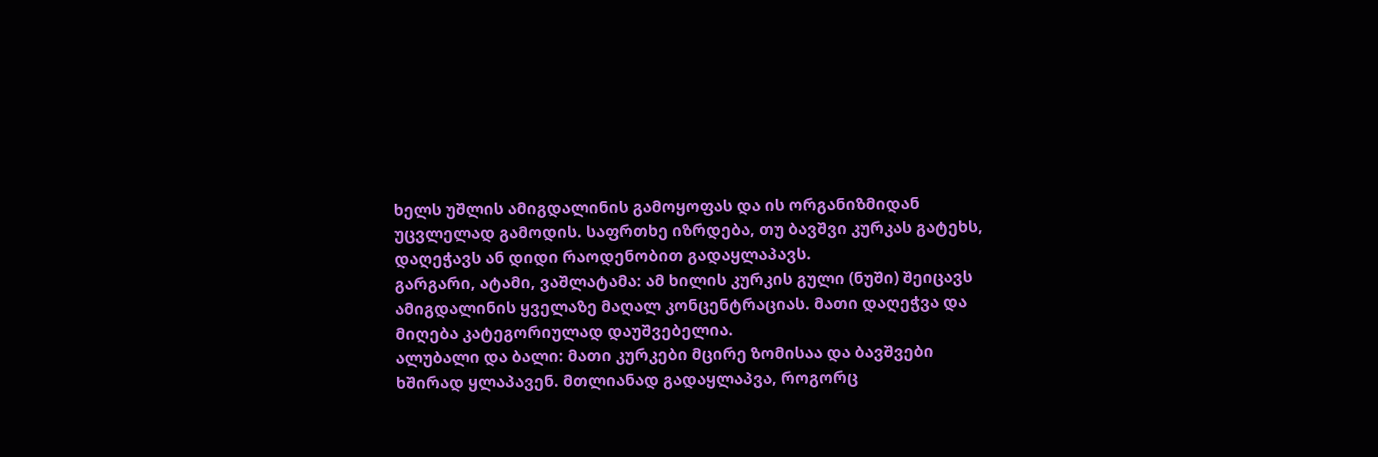ხელს უშლის ამიგდალინის გამოყოფას და ის ორგანიზმიდან უცვლელად გამოდის. საფრთხე იზრდება, თუ ბავშვი კურკას გატეხს, დაღეჭავს ან დიდი რაოდენობით გადაყლაპავს.
გარგარი, ატამი, ვაშლატამა: ამ ხილის კურკის გული (ნუში) შეიცავს ამიგდალინის ყველაზე მაღალ კონცენტრაციას. მათი დაღეჭვა და მიღება კატეგორიულად დაუშვებელია.
ალუბალი და ბალი: მათი კურკები მცირე ზომისაა და ბავშვები ხშირად ყლაპავენ. მთლიანად გადაყლაპვა, როგორც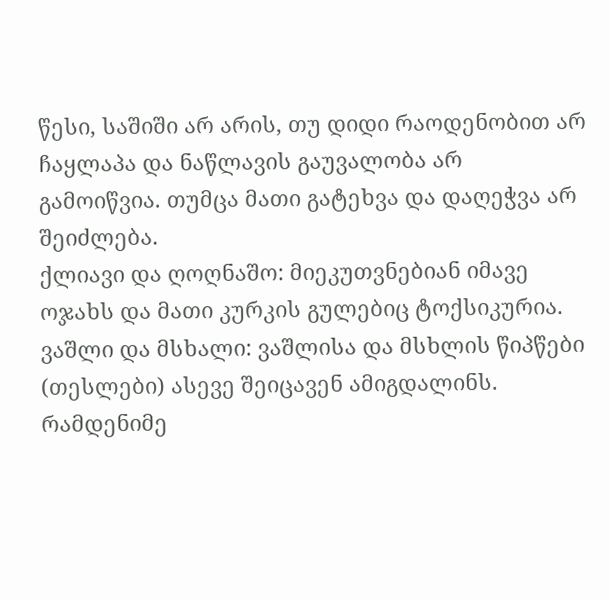წესი, საშიში არ არის, თუ დიდი რაოდენობით არ ჩაყლაპა და ნაწლავის გაუვალობა არ გამოიწვია. თუმცა მათი გატეხვა და დაღეჭვა არ შეიძლება.
ქლიავი და ღოღნაშო: მიეკუთვნებიან იმავე ოჯახს და მათი კურკის გულებიც ტოქსიკურია.
ვაშლი და მსხალი: ვაშლისა და მსხლის წიპწები (თესლები) ასევე შეიცავენ ამიგდალინს. რამდენიმე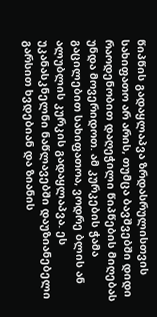წიპწის გადაყლაპვა ზრდასრულისთვის სახიფათო არ არის, თუმცა ბავშვებში დიდი რაოდენობით დაღეჭილი წიპწების მიღებას უნდა მოვერიდოთ. ამ კურკების ჭამა გაცილებით სახიფათოა, ვოდრე ბლის ან ალუბლის კურკის გადაყლაპვა. ეს უკანასკნელნი ნაწლავებში დაუზიანებელი გარსით ხვდებიან და ზიანის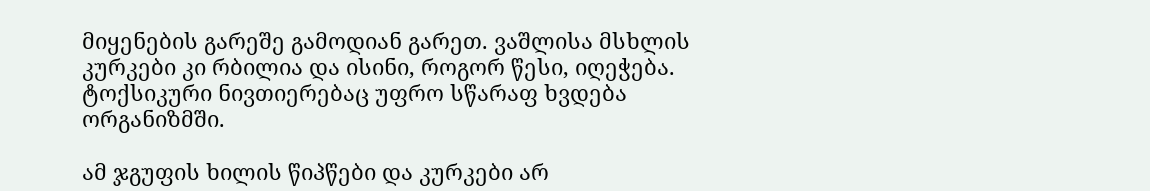მიყენების გარეშე გამოდიან გარეთ. ვაშლისა მსხლის კურკები კი რბილია და ისინი, როგორ წესი, იღეჭება. ტოქსიკური ნივთიერებაც უფრო სწარაფ ხვდება ორგანიზმში.

ამ ჯგუფის ხილის წიპწები და კურკები არ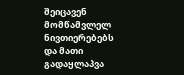შეიცავენ მომწამვლელ ნივთიერებებს და მათი გადაყლაპვა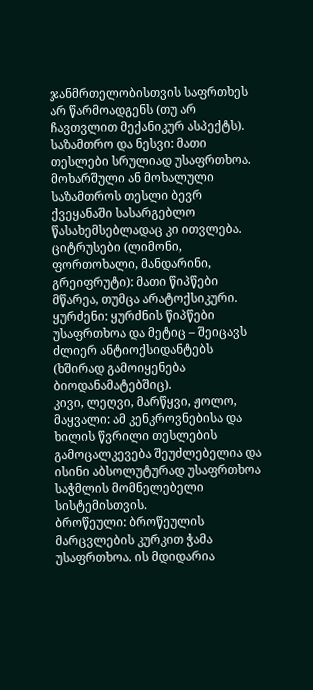ჯანმრთელობისთვის საფრთხეს არ წარმოადგენს (თუ არ ჩავთვლით მექანიკურ ასპექტს).
საზამთრო და ნესვი: მათი თესლები სრულიად უსაფრთხოა. მოხარშული ან მოხალული საზამთროს თესლი ბევრ ქვეყანაში სასარგებლო წასახემსებლადაც კი ითვლება.
ციტრუსები (ლიმონი, ფორთოხალი, მანდარინი, გრეიფრუტი): მათი წიპწები მწარეა, თუმცა არატოქსიკური.
ყურძენი: ყურძნის წიპწები უსაფრთხოა და მეტიც – შეიცავს ძლიერ ანტიოქსიდანტებს (ხშირად გამოიყენება ბიოდანამატებშიც).
კივი, ლეღვი, მარწყვი, ჟოლო, მაყვალი: ამ კენკროვნებისა და ხილის წვრილი თესლების გამოცალკევება შეუძლებელია და ისინი აბსოლუტურად უსაფრთხოა საჭმლის მომნელებელი სისტემისთვის.
ბროწეული: ბროწეულის მარცვლების კურკით ჭამა უსაფრთხოა. ის მდიდარია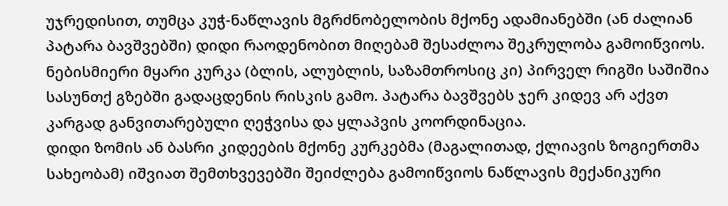უჯრედისით, თუმცა კუჭ-ნაწლავის მგრძნობელობის მქონე ადამიანებში (ან ძალიან პატარა ბავშვებში) დიდი რაოდენობით მიღებამ შესაძლოა შეკრულობა გამოიწვიოს.
ნებისმიერი მყარი კურკა (ბლის, ალუბლის, საზამთროსიც კი) პირველ რიგში საშიშია სასუნთქ გზებში გადაცდენის რისკის გამო. პატარა ბავშვებს ჯერ კიდევ არ აქვთ კარგად განვითარებული ღეჭვისა და ყლაპვის კოორდინაცია.
დიდი ზომის ან ბასრი კიდეების მქონე კურკებმა (მაგალითად, ქლიავის ზოგიერთმა სახეობამ) იშვიათ შემთხვევებში შეიძლება გამოიწვიოს ნაწლავის მექანიკური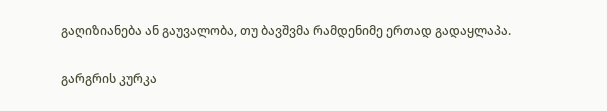გაღიზიანება ან გაუვალობა, თუ ბავშვმა რამდენიმე ერთად გადაყლაპა.

გარგრის კურკა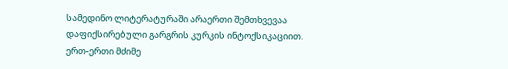სამედინო ლიტერატურაში არაერთი შემთხვევაა დაფიქსირებული გარგრის კურკის ინტოქსიკაციით. ერთ-ერთი მძიმე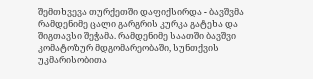შემთხვევა თურქეთში დაფიქსირდა - ბავშვმა რამდენიმე ცალი გარგრის კურკა გატეხა და შიგთავსი შეჭამა. რამდენიმე საათში ბავშვი კომატოზურ მდგომარეობაში, სუნთქვის უკმარისობითა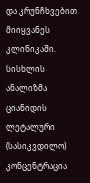და კრუნჩხვებით მიიყვანეს კლინიკაში. სისხლის ანალიზმა ციანიდის ლეტალური (სასიკვდილო) კონცენტრაცია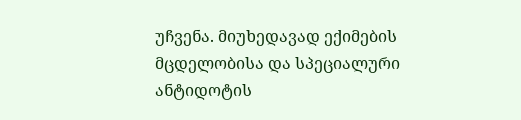უჩვენა. მიუხედავად ექიმების მცდელობისა და სპეციალური ანტიდოტის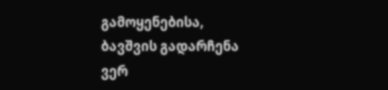გამოყენებისა, ბავშვის გადარჩენა ვერ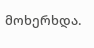მოხერხდა.